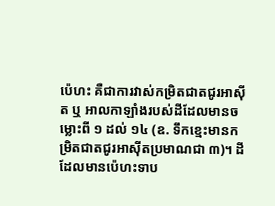ប៉េហះ គឺជាការវាស់កម្រិតជាតជូរអាស៊ីត ឬ អាលកាឡាំងរបស់ដីដែលមានចម្លោះពី ១ ដល់ ១៤ (ឧ. ទឹកខ្មេះមានកម្រិតជាតជូរអាស៊ីតប្រមាណជា ៣)។ ដីដែលមានប៉េហះទាប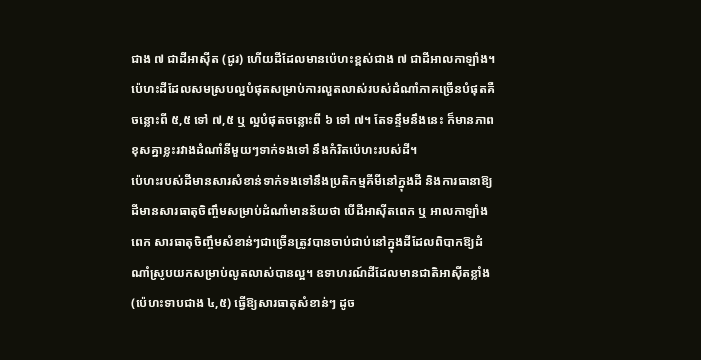ជាង ៧ ជាដីអាស៊ីត (ជូរ) ហើយដីដែលមានប៉េហះខ្ពស់ជាង ៧ ជាដីអាលកាឡាំង។
ប៉េហះដីដែលសមស្របល្អបំផុតសម្រាប់ការលួតលាស់របស់ដំណាំភាគច្រើនបំផុតគឺចន្លោះពី ៥,៥ ទៅ ៧,៥ ឬ ល្អបំផុតចន្លោះពី ៦ ទៅ ៧។ តែទន្ទឹមនឹងនេះ ក៏មានភាពខុសគ្នាខ្លះរវាងដំណាំនីមួយៗទាក់ទងទៅ នឹងកំរិតប៉េហះរបស់ដី។
ប៉េហះរបស់ដីមានសារសំខាន់ទាក់ទងទៅនឹងប្រតិកម្មគីមីនៅក្នុងដី និងការធានាឱ្យដីមានសារធាតុចិញ្ចឹមសម្រាប់ដំណាំមានន័យថា បើដីអាស៊ីតពេក ឬ អាលកាឡាំងពេក សារធាតុចិញ្ចឹមសំខាន់ៗជាច្រើនត្រូវបានចាប់ជាប់នៅក្នុងដីដែលពិបាកឱ្យដំណាំស្រូបយកសម្រាប់លូតលាស់បានល្អ។ ឧទាហរណ៍ដីដែលមានជាតិអាស៊ីតខ្លាំង (ប៉េហះទាបជាង ៤,៥) ធ្វើឱ្យសារធាតុសំខាន់ៗ ដូច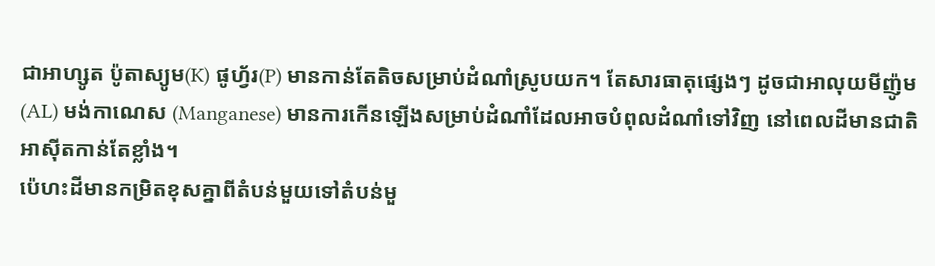ជាអាហ្សូត ប៉ូតាស្យូម(K) ផូហ្វ័រ(P) មានកាន់តែតិចសម្រាប់ដំណាំស្រូបយក។ តែសារធាតុផ្សេងៗ ដូចជាអាលុយមីញ៉ូម (AL) មង់កាណេស (Manganese) មានការកើនឡើងសម្រាប់ដំណាំដែលអាចបំពុលដំណាំទៅវិញ នៅពេលដីមានជាតិអាស៊ីតកាន់តែខ្លាំង។
ប៉េហះដីមានកម្រិតខុសគ្នាពីតំបន់មួយទៅតំបន់មួ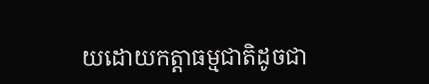យដោយកត្តាធម្មជាតិដូចជា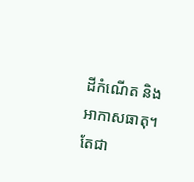ដីកំណើត និងអាកាសធាតុ។ តែជា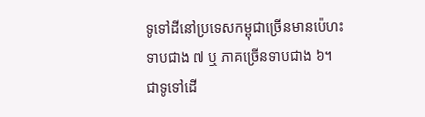ទូទៅដីនៅប្រទេសកម្ពុជាច្រើនមានប៉េហះទាបជាង ៧ ឬ ភាគច្រើនទាបជាង ៦។
ជាទូទៅដើ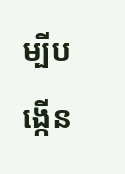ម្បីបង្កើន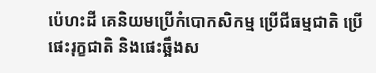ប៉េហះដី គេនិយមប្រើកំបោកសិកម្ម ប្រើជីធម្មជាតិ ប្រើផេះរុក្ខជាតិ និងផេះឆ្អឹងស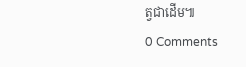ត្វជាដើម៕
0 Comments